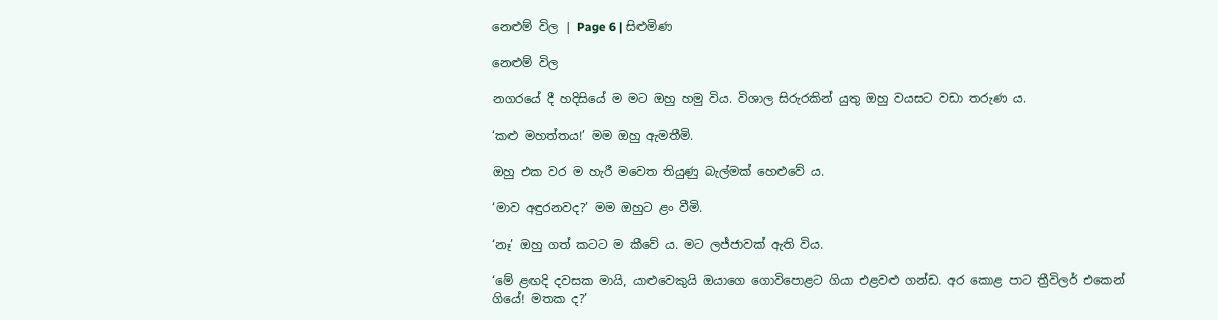නෙළුම් විල | Page 6 | සිළුමිණ

නෙළුම් විල

නගරයේ දී හදිසියේ ම මට ඔහු හමු විය. විශාල සිරුරකින් යුතු ඔහු වයසට වඩා තරුණ ය.

‘කළු මහත්තය!’ මම ඔහු ඇමතීමි.

ඔහු එක වර ම හැරී මවෙත තියුණු බැල්මක් හෙළුවේ ය.

‘මාව අඳුරනවද?’ මම ඔහුට ළං වීමි.

‘නෑ’ ඔහු ගත් කටට ම කීවේ ය. මට ලජ්ජාවක් ඇති විය.

‘මේ ළඟදි දවසක මායි, යාළුවෙකුයි ඔයාගෙ ගොවිපොළට ගියා එළවළු ගන්ඩ. අර‍ කොළ පාට ත්‍රීවිලර් එකෙන් ගියේ! මතක ද?’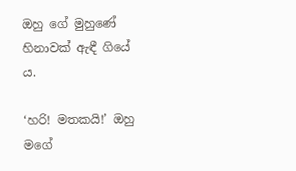ඔහු ගේ මුහුණේ හිනාවක් ඇඳී ගියේ ය.

‘හරි! මතකයි!’ ඔහු මගේ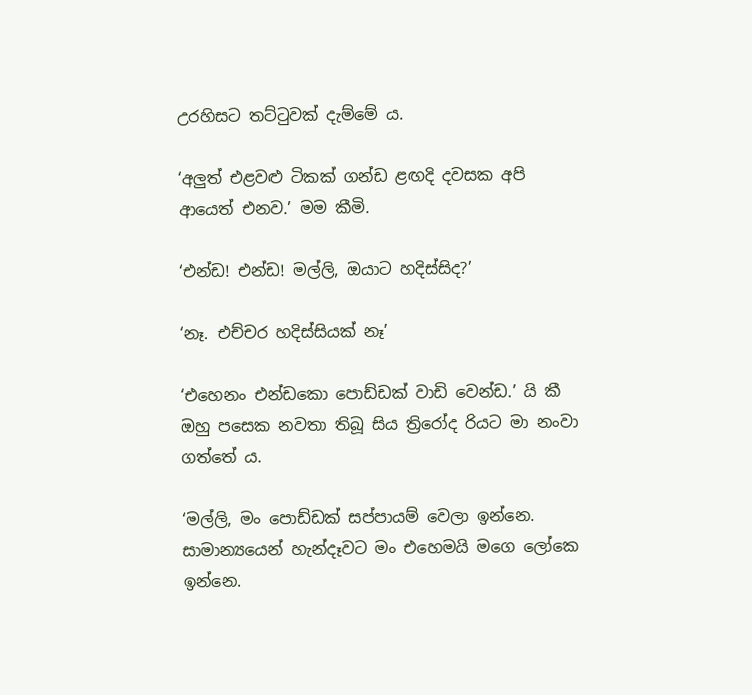උරහිසට තට්ටුවක් දැම්මේ ය.

‘අලුත් එළවළු ටිකක් ගන්ඩ ළඟදි දවසක අපි ආයෙත් එනව.’ මම කීමි.

‘එන්ඩ! එන්ඩ! මල්ලි, ඔයාට හදිස්සිද?’

‘නෑ. එච්චර හදිස්සියක් නෑ’

‘එහෙනං එන්ඩකො පොඩ්ඩක් වාඩි වෙන්ඩ.’ යි කී ඔහු පසෙක නවතා තිබූ සිය ත්‍රිරෝද රියට මා නංවා ගත්තේ ය.

‘මල්ලි, මං පොඩ්ඩක් සප්පායම් වෙලා ඉන්නෙ. සාමාන්‍යයෙන් හැන්දෑවට මං එහෙමයි මගෙ ලෝකෙ ඉන්නෙ.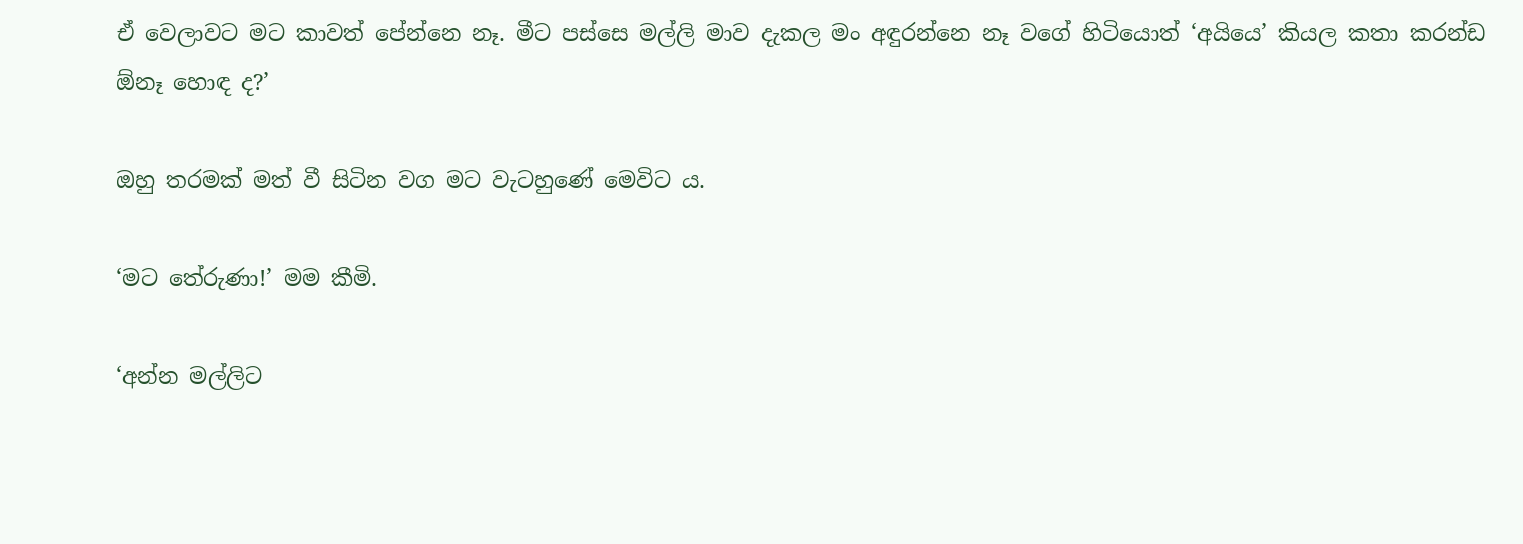ඒ වෙලාවට මට කාවත් පේන්නෙ නෑ. මීට පස්සෙ මල්ලි මාව දැකල මං අඳුරන්නෙ නෑ වගේ හිටියොත් ‘අයියෙ’ කියල කතා කරන්ඩ ඕනෑ හොඳ ද?’

ඔහු තරමක් මත් වී සිටින වග මට වැටහුණේ මෙවිට ය.

‘මට තේරුණා!’ මම කීමි.

‘අන්න මල්ලිට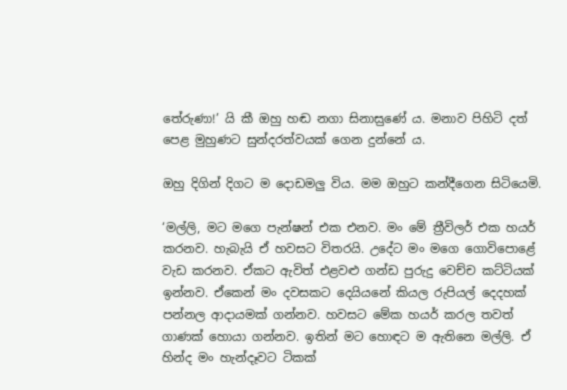තේරුණා!’ යි කී ඔහු හඬ නගා සිනාස‍ුණේ ය. මනාව පිහිටි දත් පෙළ මුහුණට සුන්දරත්වයක් ගෙන දුන්නේ ය.

ඔහු දිගින් දිගට ම දොඩමලු විය. මම ඔහුට කන්දීගෙන සිටියෙමි.

‘මල්ලි, මට මගෙ පැන්ෂන් එක එනව. මං මේ ත්‍රීවිලර් එක හයර් කරනව. හැබැයි ඒ හවසට විතරයි. උදේට මං මගෙ ගොවිපොළේ වැඩ කරනව. ඒකට ඇවිත් එළවළු ගන්ඩ පුරුදු වෙච්ච කට්ටියක් ඉන්නව. ඒකෙන් මං දවසකට දෙයියනේ කියල රුපියල් දෙදහක් පන්නල ආදායමක් ගන්නව. හවසට මේක හයර් කරල තවත් ගාණක් හොයා ගන්නව. ඉතින් මට හොඳට ම ඇතිනෙ මල්ලි. ඒ හින්ද මං හැන්දෑවට ටිකක්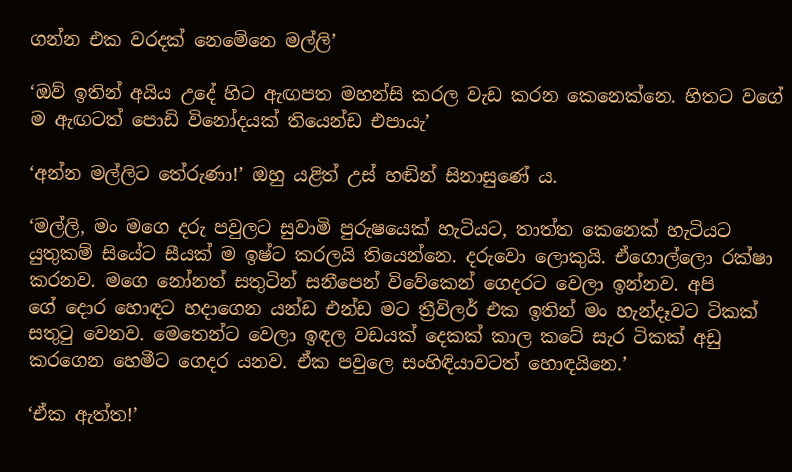ගන්න එක වරදක් නෙමේනෙ මල්ලි’

‘ඔව් ඉතින් අයිය උදේ හිට ඇඟපත මහන්සි කරල වැඩ කරන කෙනෙක්නෙ. හිතට වගේ ම ඇඟටත් පොඩි විනෝදයක් තියෙන්ඩ එපායැ’

‘අන්න මල්ලිට තේරුණා!’ ඔහු යළිත් උස් හඬින් සිනාසුණේ ය.

‘මල්ලි, මං මගෙ දරු පවුලට සුවාමි පුරුෂයෙක් හැටියට, තාත්ත කෙනෙක් හැටියට යුතුකම් සියේට සීයක් ම ඉෂ්ට කරලයි තියෙන්නෙ. දරුවො ලොකුයි. ඒගොල්ලො රක්ෂා කරනව. මගෙ නෝනත් සතුටින් සනීපෙන් විවේකෙන් ගෙදරට වෙලා ඉන්නව. අපි ගේ ‍දොර හොඳට හදාගෙන යන්ඩ එන්ඩ මට ත්‍රීවිලර් එක ඉතින් මං හැන්දෑවට ටිකක් සතුටු වෙනව. මෙතෙන්ට වෙලා ඉඳල වඩයක් දෙකක් කාල කටේ සැර ටිකක් අඩු කරගෙන හෙමීට ගෙදර යනව. ඒක පවුලෙ සංහිඳියාවටත් හොඳයිනෙ.’

‘ඒක ඇත්ත!’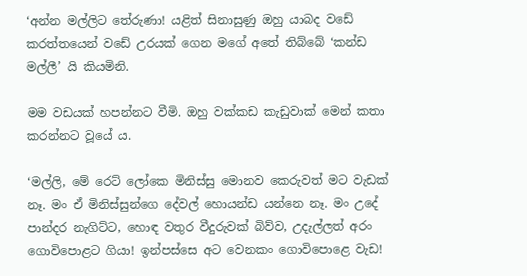‘අන්න මල්ලිට තේරුණා! යළිත් සිනාසුණු ඔහු යාබද වඩේ කරත්තයෙන් වඩේ උරයක් ගෙන මගේ අතේ තිබ්බේ ‘කන්ඩ මල්ලී’ යි කියමිනි.

මම වඩයක් හපන්නට වීමි. ඔහු වක්කඩ කැඩුවාක් මෙන් කතා කරන්නට වූයේ ය.

‘මල්ලි, මේ ර‍ෙට් ලෝකෙ මිනිස්සු ‍මොනව කෙරුවත් මට වැඩක් නෑ. මං ඒ මිනිස්සුන්ගෙ දේවල් හොයන්ඩ යන්නෙ නෑ. මං උදේ පාන්දර නැගිට්ට, හොඳ වතුර වීදුරුවක් බිව්ව, උදැල්ලත් අරං ගොවිපොළට ගියා! ඉන්පස්සෙ අට වෙනකං ගොවිපොළෙ වැඩ!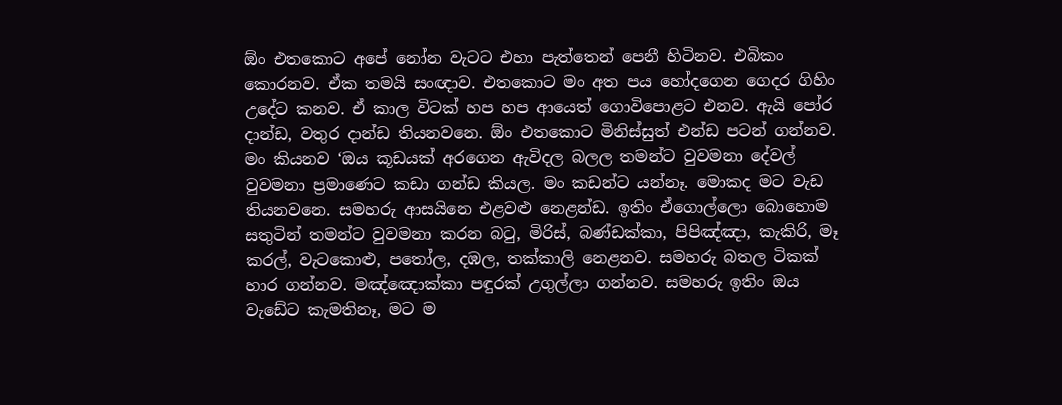ඕං එතකොට අපේ නෝන වැටට එහා පැත්තෙන් පෙනී හිටිනව. එබිකං කොරනව. ඒක තමයි සංඥාව. එතකොට මං අත පය හෝදගෙන ගෙදර ගිහිං උදේට කනව. ඒ කාල විටක් හප හප ආයෙත් ගොවිපොළට එනව. ඇයි පෝර දාන්ඩ, වතුර දාන්ඩ ති‍යනවනෙ. ඕං එත‍කොට මිනිස්සුත් එන්ඩ පටන් ගන්නව. මං කියනව ‘ඔය කූඩයක් අරගෙන ඇවිදල බලල තමන්ට වුවමනා දේවල් වුවමනා ප්‍රමාණෙට කඩා ගන්ඩ කියල. මං කඩන්ට යන්නෑ. මොකද මට වැඩ තියනවනෙ. සමහරු ආසයිනෙ එළවළු නෙළන්ඩ. ඉතිං ඒගොල්ලො බොහොම සතුටින් තමන්ට වුවමනා කරන බටු, මිරිස්, බණ්ඩක්කා, පිපිඤ්ඤා, කැකිරි, මෑ කරල්, වැටකොළු, පතෝල, දඹල, තක්කාලි නෙළනව. සමහරු බතල ටිකක් හාර ගන්නව. මඤ්ඤොක්කා පඳුරක් උගුල්ලා ගන්නව. සමහරු ඉතිං ඔය වැඩේට කැමතිනෑ, මට ම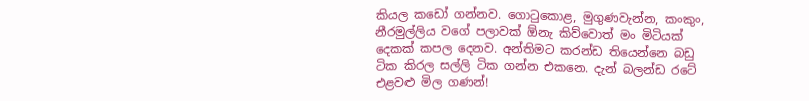කියල කඩෝ ගන්නව. ගොටුකොළ, මුගුණවැන්න, කංකුං, නීරමුල්ලිය වගේ පලාවක් ඕනැ කිව්වොත් මං මිටියක් දෙකක් කපල දෙනව. අන්තිමට කරන්ඩ තියෙන්නෙ බඩු ටික කිරල සල්ලි ටික ගන්න එකනෙ. දැන් බලන්ඩ රටේ එළවළු මිල ගණන්!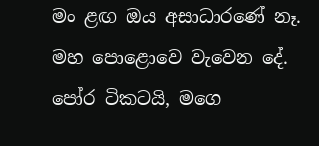මං ළඟ ඔය අසාධාරණේ නෑ. මහ පොළොවෙ වැවෙන දේ. පෝර ටිකටයි, මගෙ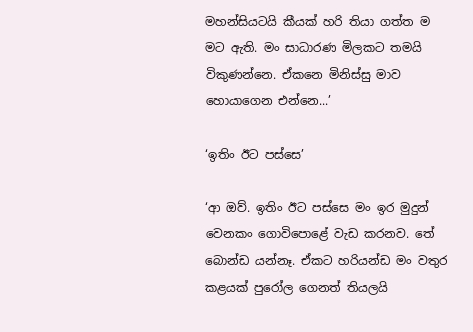මහන්සියටයි කීයක් හරි තියා ගත්ත ම මට ඇති. මං සාධාරණ මිලකට තමයි විකුණන්නෙ. ඒකනෙ මිනිස්සු මාව හොයාගෙන එන්නෙ...’

‘ඉතිං ඊට පස්සෙ’

‘ආ ඔව්. ඉතිං ඊට පස්සෙ මං ඉර මුදුන් වෙනකං ගොවිපොළේ වැඩ කරනව. තේ බොන්ඩ යන්නෑ. ඒකට හරියන්ඩ මං වතුර කළයක් පුරෝල ගෙනත් තියලයි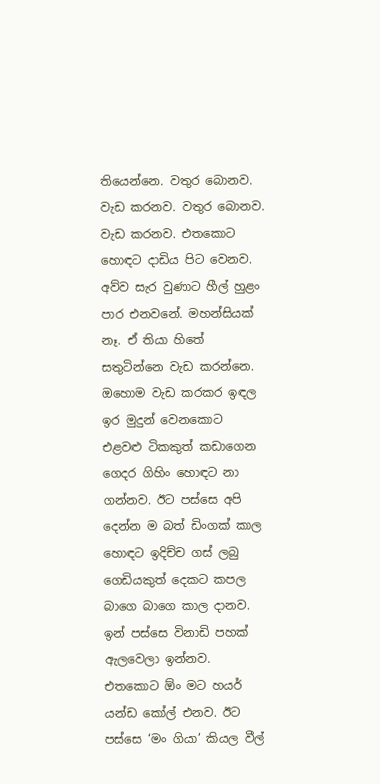තියෙන්නෙ. වතුර බොනව. වැඩ කරනව. වතුර බොනව. වැඩ කරනව. එත‍කොට හොඳට දාඩිය පිට වෙනව. අව්ව සැර වුණාට හීල් හුළං පාර එනවනේ. මහන්සියක් නෑ. ඒ තියා හිතේ සතුටින්නෙ වැඩ කරන්නෙ. ඔහොම වැඩ කරකර ඉඳල ඉර මුදුන් වෙන‍කොට එළවළු ටිකකුත් කඩාගෙන ගෙදර ගිහිං හොඳට නා ගන්නව. ඊට පස්සෙ අපි දෙන්න ම බත් ඩිංගක් කාල හොඳට ඉදිච්ච ගස් ලබු ගෙඩියකුත් දෙකට කපල බාගෙ බාගෙ කාල දානව. ඉන් පස්සෙ විනාඩි පහක් ඇලවෙලා ඉන්නව. එතකොට ඕං මට හයර් යන්ඩ කෝල් එනව. ඊට පස්සෙ ‘මං ගියා’ කියල වීල්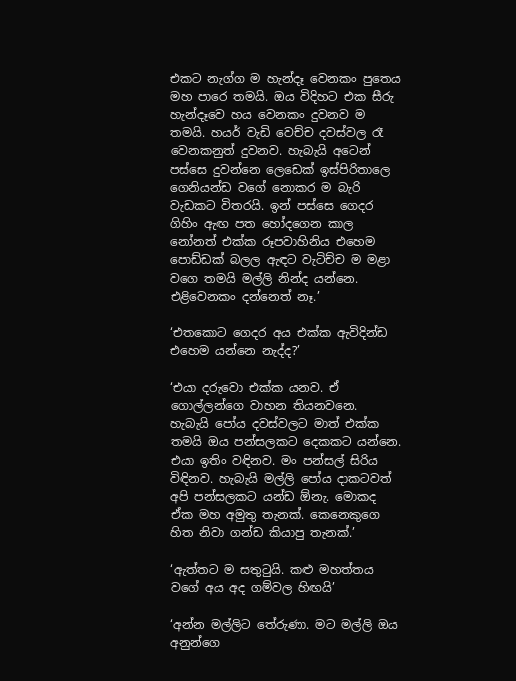එකට නැග්ග ම හැන්දෑ වෙනකං පුතෙය මහ පාරෙ තමයි. ඔය විදිහට එක සීරු හැන්දෑවෙ හය වෙනකං දුවනව ම තමයි. හයර් වැඩි වෙච්ච දවස්වල රෑ වෙනකනුත් දුවනව. හැබැයි අටෙන් පස්සෙ දුවන්නෙ ලෙඩෙක් ඉස්පිරිතාලෙ ගෙනියන්ඩ වගේ නොකර ම බැරි වැඩකට විතරයි. ඉන් පස්සෙ ගෙදර ගිහිං ඇඟ පත හෝදගෙන කාල නෝනත් එක්ක රූපවාහිනිය එහෙම පොඩ්ඩක් බලල ඇඳට වැටිච්ච ම මළා වගෙ තමයි මල්ලි නින්ද යන්නෙ. එළිවෙනකං දන්නෙත් නෑ.’

‘එතකොට ගෙදර අය එක්ක ඇවිදින්ඩ එහෙම යන්නෙ නැද්ද?’

‘එයා දරුවො එක්ක යනව. ඒ ගොල්ලන්ගෙ වාහන තියනවනෙ. හැබැයි පෝය දවස්වලට මාත් එක්ක තමයි ඔය පන්සලකට දෙකකට යන්නෙ. එයා ඉතිං වඳිනව. මං පන්සල් සිරිය විඳිනව. හැබැයි මල්ලි පෝය දාකටවත් අපි පන්සලකට යන්ඩ ඕනැ. මොකද ඒක මහ අමුතු තැනක්. කෙනෙකුගෙ හිත නිවා ගන්ඩ කියාපු තැනක්.’

‘ඇත්තට ම සතුටුයි. කළු මහත්තය වගේ අය අද ගම්වල හිඟයි’

‘අන්න මල්ලිට තේරුණා. මට මල්ලි ඔය අනුන්ගෙ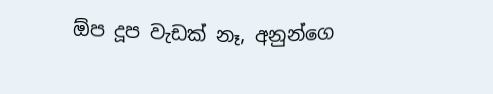ඕප දූප වැඩක් නෑ, අනුන්ගෙ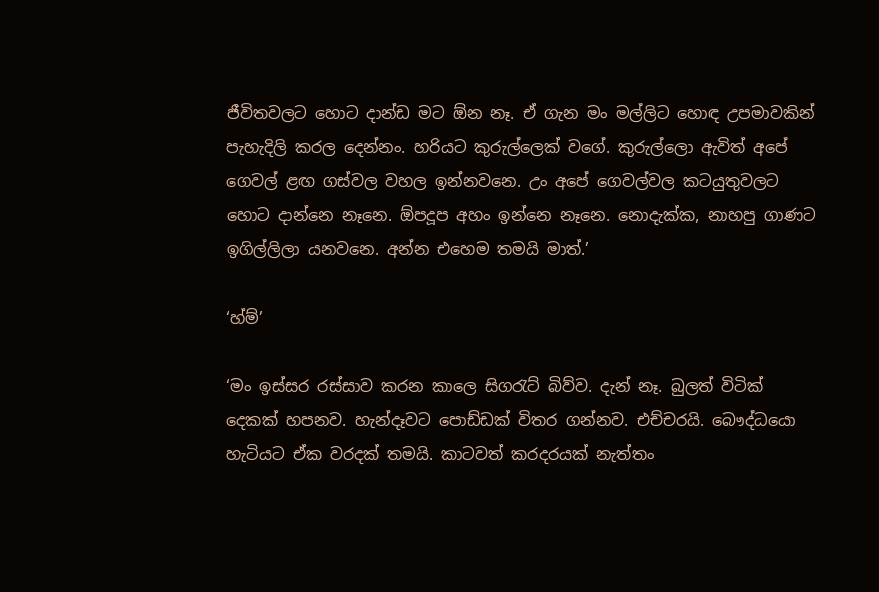ජීවිතවලට හොට දාන්ඩ මට ඕන නෑ. ඒ ගැන මං මල්ලිට හොඳ උපමාවකින් පැහැදිලි කරල දෙන්නං. හරියට කුරුල්ලෙක් වගේ. කුරුල්ලො ඇවිත් අපේ ගෙවල් ළඟ ගස්වල වහල ඉන්නවනෙ. උං අපේ ගෙවල්වල කටයුතුවලට හොට දාන්නෙ නෑනෙ. ඕපදූප අහං ඉන්නෙ නෑනෙ. නොදැක්ක, නාහපු ගාණට ඉගිල්ලිලා යනවනෙ. අන්න එහෙම තමයි මාත්.’

‘හ්ම්’

‘මං ඉස්සර රස්සාව කරන කාලෙ සිගරැට් බිව්ව. දැන් නෑ. බුලත් විටික් දෙකක් හපනව. හැන්දෑවට පොඩ්ඩක් විතර ගන්නව. එච්චරයි. බෞද්ධයො හැටියට ඒක වරදක් තමයි. කාටවත් කරදරයක් නැත්තං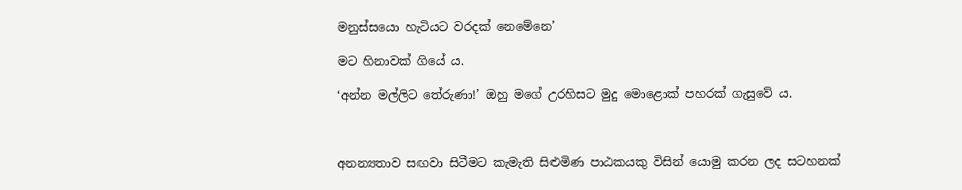මනුස්සයො හැටියට වරදක් නෙමේනෙ’

මට හිනාවක් ගියේ ය.

‘අන්න මල්ලිට තේරුණා!’ ඔහු මගේ උරහිසට මුදු මොළොක් පහරක් ගැසුවේ ය.



අනන්‍යතාව සඟවා සිටීමට කැමැති සිළුමිණ පාඨකයකු විසින් යොමු කරන ලද සටහනක්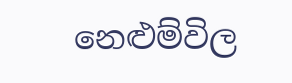නෙළුම්විල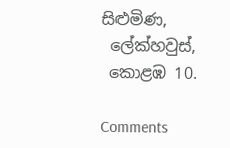සිළුමිණ,
 ලේක්හවුස්,
 කොළඹ 10.

Comments